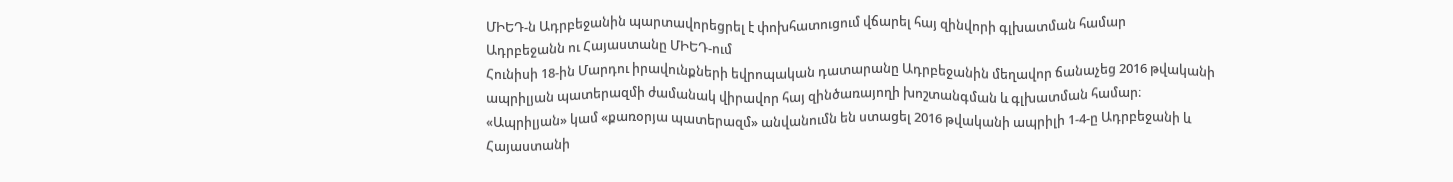ՄԻԵԴ-ն Ադրբեջանին պարտավորեցրել է փոխհատուցում վճարել հայ զինվորի գլխատման համար
Ադրբեջանն ու Հայաստանը ՄԻԵԴ-ում
Հունիսի 18-ին Մարդու իրավունքների եվրոպական դատարանը Ադրբեջանին մեղավոր ճանաչեց 2016 թվականի ապրիլյան պատերազմի ժամանակ վիրավոր հայ զինծառայողի խոշտանգման և գլխատման համար։
«Ապրիլյան» կամ «քառօրյա պատերազմ» անվանումն են ստացել 2016 թվականի ապրիլի 1-4-ը Ադրբեջանի և Հայաստանի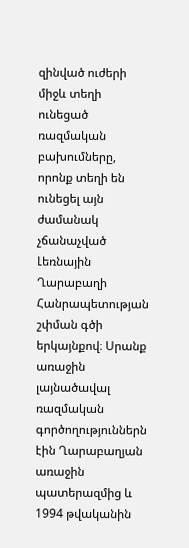զինված ուժերի միջև տեղի ունեցած ռազմական բախումները, որոնք տեղի են ունեցել այն ժամանակ չճանաչված Լեռնային Ղարաբաղի Հանրապետության շփման գծի երկայնքով։ Սրանք առաջին լայնածավալ ռազմական գործողություններն էին Ղարաբաղյան առաջին պատերազմից և 1994 թվականին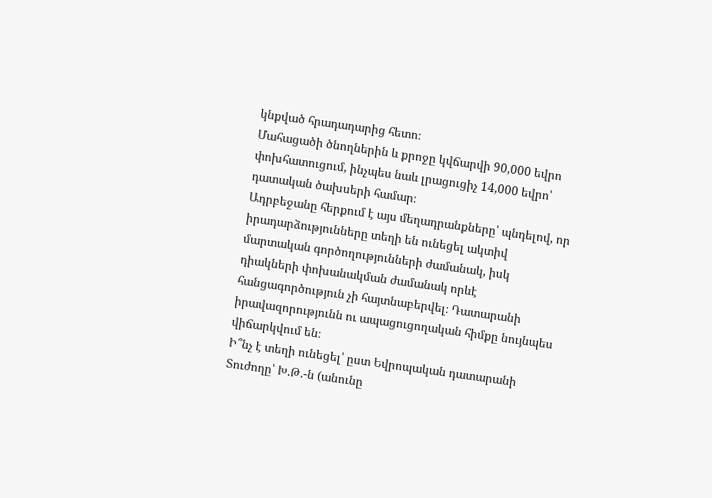կնքված հրադադարից հետո։
Մահացածի ծնողներին և քրոջը կվճարվի 90,000 եվրո փոխհատուցում, ինչպես նաև լրացուցիչ 14,000 եվրո՝ դատական ծախսերի համար։
Ադրբեջանը հերքում է այս մեղադրանքները՝ պնդելով, որ իրադարձությունները տեղի են ունեցել ակտիվ մարտական գործողությունների ժամանակ, իսկ դիակների փոխանակման ժամանակ որևէ հանցագործություն չի հայտնաբերվել։ Դատարանի իրավազորությունն ու ապացուցողական հիմքը նույնպես վիճարկվում են։
Ի՞նչ է տեղի ունեցել՝ ըստ Եվրոպական դատարանի
Տուժողը՝ Խ.Թ.-ն (անունը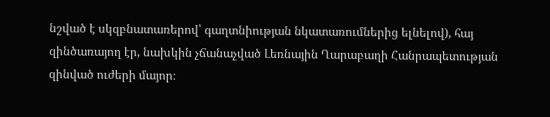նշված է սկզբնատառերով՝ գաղտնիության նկատառումներից ելնելով), հայ զինծառայող էր, նախկին չճանաչված Լեռնային Ղարաբաղի Հանրապետության զինված ուժերի մայոր։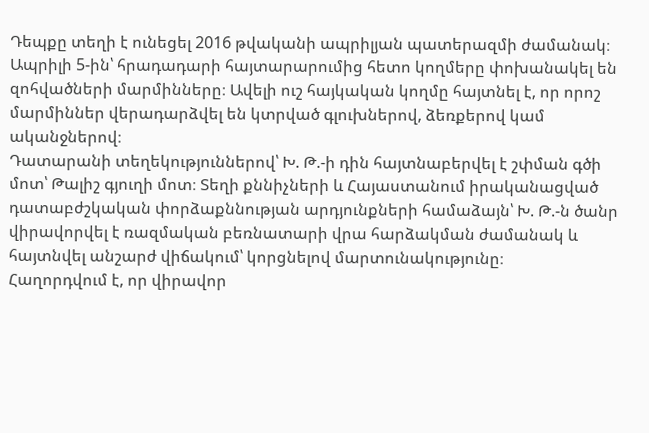Դեպքը տեղի է ունեցել 2016 թվականի ապրիլյան պատերազմի ժամանակ։ Ապրիլի 5-ին՝ հրադադարի հայտարարումից հետո կողմերը փոխանակել են զոհվածների մարմինները։ Ավելի ուշ հայկական կողմը հայտնել է, որ որոշ մարմիններ վերադարձվել են կտրված գլուխներով, ձեռքերով կամ ականջներով։
Դատարանի տեղեկություններով՝ Խ. Թ.-ի դին հայտնաբերվել է շփման գծի մոտ՝ Թալիշ գյուղի մոտ։ Տեղի քննիչների և Հայաստանում իրականացված դատաբժշկական փորձաքննության արդյունքների համաձայն՝ Խ. Թ.-ն ծանր վիրավորվել է ռազմական բեռնատարի վրա հարձակման ժամանակ և հայտնվել անշարժ վիճակում՝ կորցնելով մարտունակությունը։
Հաղորդվում է, որ վիրավոր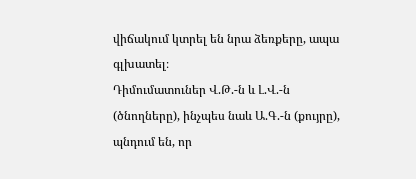վիճակում կտրել են նրա ձեռքերը, ապա գլխատել։
Դիմումատուներ Վ.Թ.-ն և Լ.Վ.-ն (ծնողները), ինչպես նաև Ա.Գ.-ն (քույրը), պնդում են, որ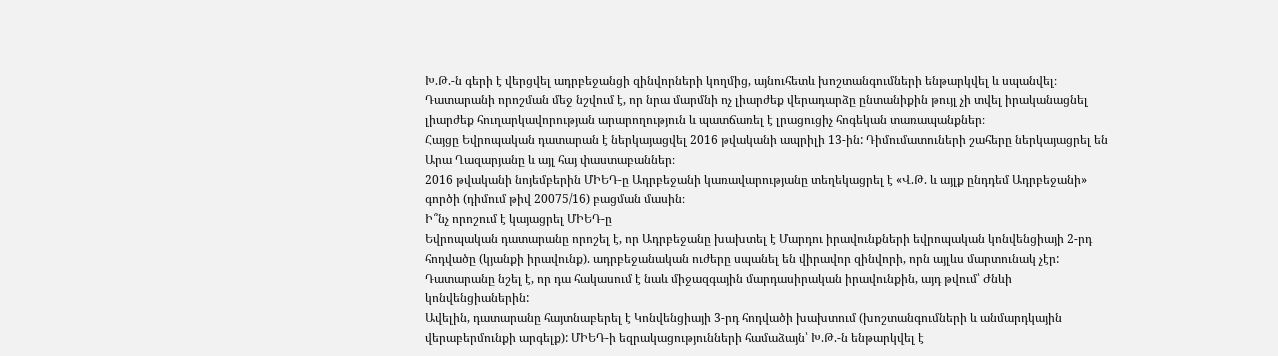Խ.Թ.-ն գերի է վերցվել ադրբեջանցի զինվորների կողմից, այնուհետև խոշտանգումների ենթարկվել և սպանվել։
Դատարանի որոշման մեջ նշվում է, որ նրա մարմնի ոչ լիարժեք վերադարձը ընտանիքին թույլ չի տվել իրականացնել լիարժեք հուղարկավորության արարողություն և պատճառել է լրացուցիչ հոգեկան տառապանքներ։
Հայցը Եվրոպական դատարան է ներկայացվել 2016 թվականի ապրիլի 13-ին: Դիմումատուների շահերը ներկայացրել են Արա Ղազարյանը և այլ հայ փաստաբաններ։
2016 թվականի նոյեմբերին ՄԻԵԴ-ը Ադրբեջանի կառավարությանը տեղեկացրել է «Վ.Թ. և այլք ընդդեմ Ադրբեջանի» գործի (դիմում թիվ 20075/16) բացման մասին։
Ի՞նչ որոշում է կայացրել ՄԻԵԴ-ը
Եվրոպական դատարանը որոշել է, որ Ադրբեջանը խախտել է Մարդու իրավունքների եվրոպական կոնվենցիայի 2-րդ հոդվածը (կյանքի իրավունք). ադրբեջանական ուժերը սպանել են վիրավոր զինվորի, որն այլևս մարտունակ չէր: Դատարանը նշել է, որ դա հակասում է նաև միջազգային մարդասիրական իրավունքին, այդ թվում՝ Ժնևի կոնվենցիաներին:
Ավելին, դատարանը հայտնաբերել է Կոնվենցիայի 3-րդ հոդվածի խախտում (խոշտանգումների և անմարդկային վերաբերմունքի արգելք): ՄԻԵԴ-ի եզրակացությունների համաձայն՝ Խ.Թ.-ն ենթարկվել է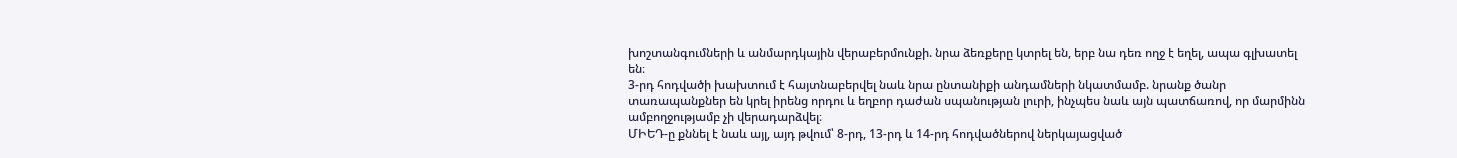խոշտանգումների և անմարդկային վերաբերմունքի. նրա ձեռքերը կտրել են, երբ նա դեռ ողջ է եղել, ապա գլխատել են։
3-րդ հոդվածի խախտում է հայտնաբերվել նաև նրա ընտանիքի անդամների նկատմամբ. նրանք ծանր տառապանքներ են կրել իրենց որդու և եղբոր դաժան սպանության լուրի, ինչպես նաև այն պատճառով, որ մարմինն ամբողջությամբ չի վերադարձվել։
ՄԻԵԴ-ը քննել է նաև այլ, այդ թվում՝ 8-րդ, 13-րդ և 14-րդ հոդվածներով ներկայացված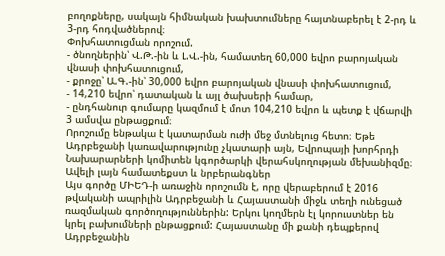բողոքները, սակայն հիմնական խախտումները հայտնաբերել է 2-րդ և 3-րդ հոդվածներով։
Փոխհատուցման որոշում.
- ծնողներին՝ Վ.Թ.-ին և Լ.Վ.-ին, համատեղ 60,000 եվրո բարոյական վնասի փոխհատուցում,
- քրոջը՝ Ա.Գ.-ին՝ 30,000 եվրո բարոյական վնասի փոխհատուցում,
- 14,210 եվրո՝ դատական և այլ ծախսերի համար,
- ընդհանուր գումարը կազմում է մոտ 104,210 եվրո և պետք է վճարվի 3 ամսվա ընթացքում։
Որոշումը ենթակա է կատարման ուժի մեջ մտնելուց հետո։ Եթե Ադրբեջանի կառավարությունը չկատարի այն, Եվրոպայի խորհրդի Նախարարների կոմիտեն կգործարկի վերահսկողության մեխանիզմը։
Ավելի լայն համատեքստ և նրբերանգներ
Այս գործը ՄԻԵԴ-ի առաջին որոշումն է, որը վերաբերում է 2016 թվականի ապրիլին Ադրբեջանի և Հայաստանի միջև տեղի ունեցած ռազմական գործողություններին: Երկու կողմերն էլ կորուստներ են կրել բախումների ընթացքում: Հայաստանը մի քանի դեպքերով Ադրբեջանին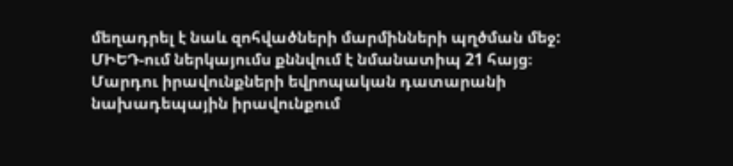մեղադրել է նաև զոհվածների մարմինների պղծման մեջ:
ՄԻԵԴ-ում ներկայումս քննվում է նմանատիպ 21 հայց։
Մարդու իրավունքների եվրոպական դատարանի նախադեպային իրավունքում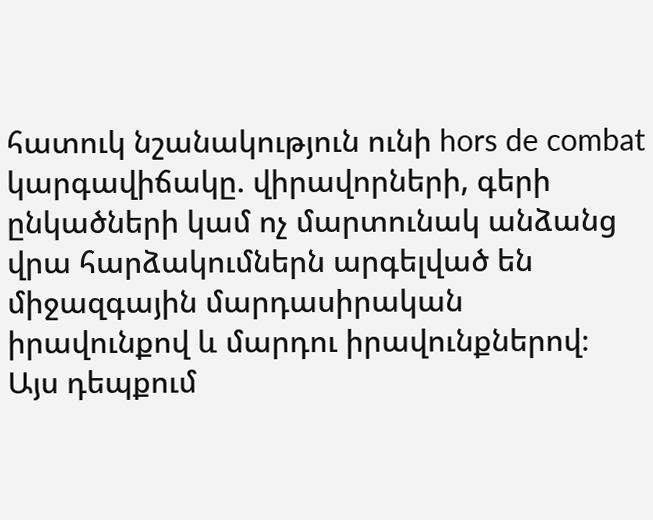հատուկ նշանակություն ունի hors de combat կարգավիճակը. վիրավորների, գերի ընկածների կամ ոչ մարտունակ անձանց վրա հարձակումներն արգելված են միջազգային մարդասիրական իրավունքով և մարդու իրավունքներով։ Այս դեպքում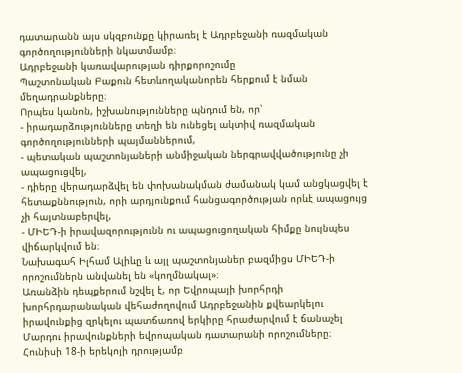դատարանն այս սկզբունքը կիրառել է Ադրբեջանի ռազմական գործողությունների նկատմամբ։
Ադրբեջանի կառավարության դիրքորոշումը
Պաշտոնական Բաքուն հետևողականորեն հերքում է նման մեղադրանքները։
Որպես կանոն, իշխանությունները պնդում են, որ՝
- իրադարձությունները տեղի են ունեցել ակտիվ ռազմական գործողությունների պայմաններում,
- պետական պաշտոնյաների անմիջական ներգրավվածությունը չի ապացուցվել,
- դիերը վերադարձվել են փոխանակման ժամանակ կամ անցկացվել է հետաքննություն, որի արդյունքում հանցագործության որևէ ապացույց չի հայտնաբերվել,
- ՄԻԵԴ-ի իրավազորությունն ու ապացուցողական հիմքը նույնպես վիճարկվում են։
Նախագահ Իլհամ Ալիևը և այլ պաշտոնյաներ բազմիցս ՄԻԵԴ-ի որոշումներն անվանել են «կողմնակալ»։
Առանձին դեպքերում նշվել է, որ Եվրոպայի խորհրդի խորհրդարանական վեհաժողովում Ադրբեջանին քվեարկելու իրավունքից զրկելու պատճառով երկիրը հրաժարվում է ճանաչել Մարդու իրավունքների եվրոպական դատարանի որոշումները։
Հունիսի 18-ի երեկոյի դրությամբ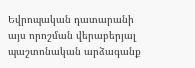Եվրոպական դատարանի այս որոշման վերաբերյալ պաշտոնական արձագանք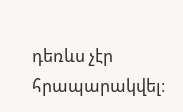դեռևս չէր հրապարակվել։